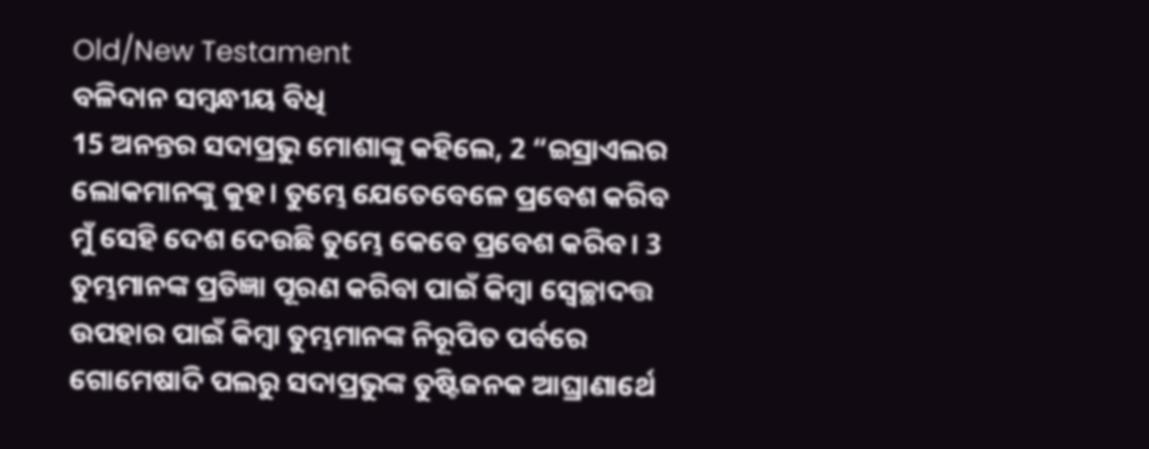Old/New Testament
ବଳିଦାନ ସମ୍ବନ୍ଧୀୟ ବିଧି
15 ଅନନ୍ତର ସଦାପ୍ରଭୁ ମୋଶାଙ୍କୁ କହିଲେ, 2 “ଇସ୍ରାଏଲର ଲୋକମାନଙ୍କୁ କୁହ। ତୁମ୍ଭେ ଯେତେବେଳେ ପ୍ରବେଶ କରିବ ମୁଁ ସେହି ଦେଶ ଦେଉଛି ତୁମ୍ଭେ କେବେ ପ୍ରବେଶ କରିବ। 3 ତୁମ୍ଭମାନଙ୍କ ପ୍ରତିଜ୍ଞା ପୂରଣ କରିବା ପାଇଁ କିମ୍ବା ସ୍ୱେଚ୍ଛାଦତ୍ତ ଉପହାର ପାଇଁ କିମ୍ବା ତୁମ୍ଭମାନଙ୍କ ନିରୂପିତ ପର୍ବରେ ଗୋମେଷାଦି ପଲରୁ ସଦାପ୍ରଭୁଙ୍କ ତୁଷ୍ଟିଜନକ ଆଘ୍ରାଣାର୍ଥେ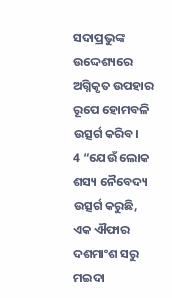ସଦାପ୍ରଭୁଙ୍କ ଉଦ୍ଦେଶ୍ୟରେ ଅଗ୍ନିକୃତ ଉପହାର ରୂପେ ହୋମବଳି ଉତ୍ସର୍ଗ କରିବ।
4 “ଯେଉଁ ଲୋକ ଶସ୍ୟ ନୈବେଦ୍ୟ ଉତ୍ସର୍ଗ କରୁଛି, ଏକ ଐଫାର ଦଶମାଂଶ ସରୁ ମଇଦା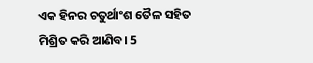ଏକ ହିନର ଚତୁର୍ଥାଂଶ ତୈଳ ସହିତ ମିଶ୍ରିତ କରି ଆଣିବ। 5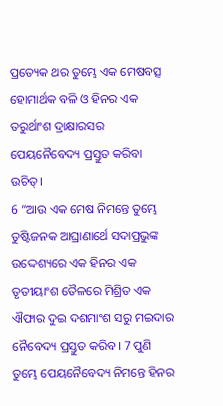ପ୍ରତ୍ୟେକ ଥର ତୁମ୍ଭେ ଏକ ମେଷବତ୍ସ ହୋମାର୍ଥକ ବଳି ଓ ହିନର ଏକ ତରୁର୍ଥାଂଶ ଦ୍ରାକ୍ଷାରସର ପେୟନୈବେଦ୍ୟ ପ୍ରସ୍ତୁତ କରିବା ଉଚିତ୍।
6 “ଆଉ ଏକ ମେଷ ନିମନ୍ତେ ତୁମ୍ଭେ ତୁଷ୍ଟିଜନକ ଆଘ୍ରାଣାର୍ଥେ ସଦାପ୍ରଭୁଙ୍କ ଉଦ୍ଦେଶ୍ୟରେ ଏକ ହିନର ଏକ ତୃତୀୟାଂଶ ତୈଳରେ ମିଶ୍ରିତ ଏକ ଐଫାର ଦୁଇ ଦଶମାଂଶ ସରୁ ମଇଦାର ନୈବେଦ୍ୟ ପ୍ରସ୍ତୁତ କରିବ। 7 ପୁଣି ତୁମ୍ଭେ ପେୟନୈବେଦ୍ୟ ନିମନ୍ତେ ହିନର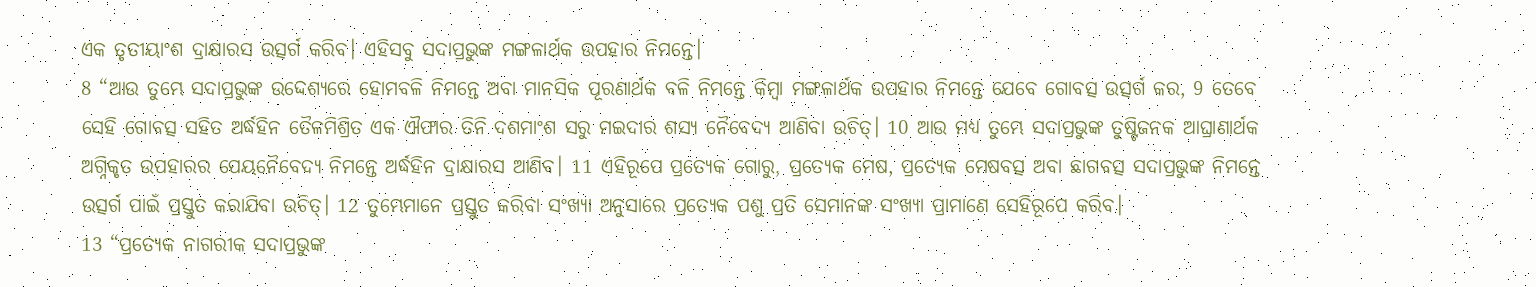ଏକ ତୃତୀୟାଂଶ ଦ୍ରାକ୍ଷାରସ ଉତ୍ସର୍ଗ କରିବ। ଏହିସବୁ ସଦାପ୍ରଭୁଙ୍କ ମଙ୍ଗଳାର୍ଥକ ଉପହାର ନିମନ୍ତେ।
8 “ଆଉ ତୁମ୍ଭେ ସଦାପ୍ରଭୁଙ୍କ ଉଦ୍ଦେଶ୍ୟରେ ହୋମବଳି ନିମନ୍ତେ ଅବା ମାନସିକ ପୂରଣାର୍ଥକ ବଳି ନିମନ୍ତେ କିମ୍ବା ମଙ୍ଗଳାର୍ଥକ ଉପହାର ନିମନ୍ତେ ଯେବେ ଗୋବତ୍ସ ଉତ୍ସର୍ଗ କର, 9 ତେବେ ସେହି ଗୋବତ୍ସ ସହିତ ଅର୍ଦ୍ଧହିନ ତୈଳମିଶ୍ରିତ ଏକ ଐଫାର ତିନି ଦଶମାଂଶ ସରୁ ମଇଦାର ଶସ୍ୟ ନୈବେଦ୍ୟ ଆଣିବା ଉଚିତ୍। 10 ଆଉ ମଧ୍ୟ ତୁମ୍ଭେ ସଦାପ୍ରଭୁଙ୍କ ତୁଷ୍ଟିଜନକ ଆଘ୍ରାଣାର୍ଥକ ଅଗ୍ନିକୃତ ଉପହାରର ପେୟନୈବେଦ୍ୟ ନିମନ୍ତେ ଅର୍ଦ୍ଧହିନ ଦ୍ରାକ୍ଷାରସ ଆଣିବ। 11 ଏହିରୂପେ ପ୍ରତ୍ୟେକ ଗୋରୁ, ପ୍ରତ୍ୟେକ ମେଷ, ପ୍ରତ୍ୟେକ ମେଷବତ୍ସ ଅବା ଛାଗବତ୍ସ ସଦାପ୍ରଭୁଙ୍କ ନିମନ୍ତେ ଉତ୍ସର୍ଗ ପାଇଁ ପ୍ରସ୍ତୁତ କରାଯିବା ଉଚିତ୍। 12 ତୁମ୍ଭେମାନେ ପ୍ରସ୍ତୁତ କରିବା ସଂଖ୍ୟା ଅନୁସାରେ ପ୍ରତ୍ୟେକ ପଶୁ ପ୍ରତି ସେମାନଙ୍କ ସଂଖ୍ୟା ପ୍ରାମାଣେ ସେହିରୂପେ କରିବ।
13 “ପ୍ରତ୍ୟେକ ନାଗରୀକ ସଦାପ୍ରଭୁଙ୍କ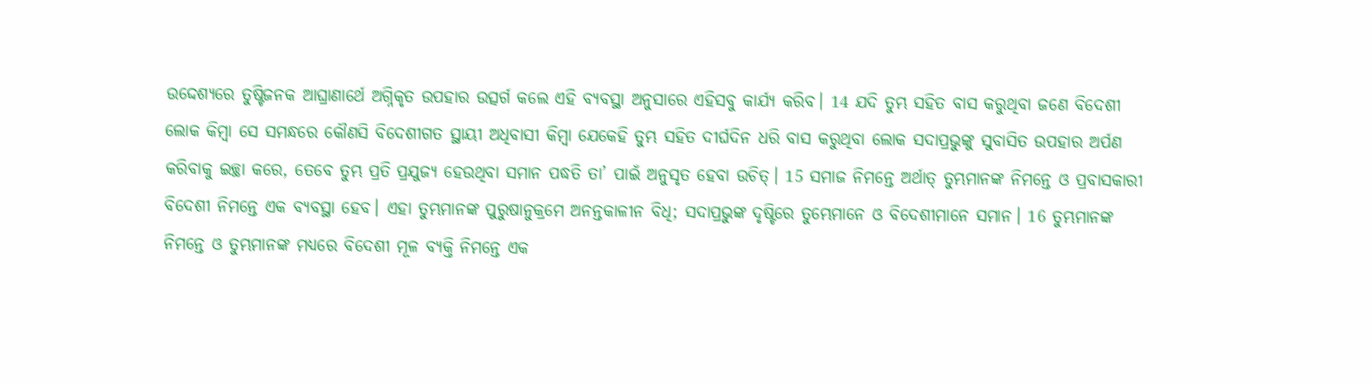ଉଦ୍ଦେଶ୍ୟରେ ତୁଷ୍ଟିଜନକ ଆଘ୍ରାଣାର୍ଥେ ଅଗ୍ନିକୃତ ଉପହାର ଉତ୍ସର୍ଗ କଲେ ଏହି ବ୍ୟବସ୍ଥା ଅନୁସାରେ ଏହିସବୁ କାର୍ଯ୍ୟ କରିବ। 14 ଯଦି ତୁମ୍ଭ ସହିତ ବାସ କରୁଥିବା ଜଣେ ବିଦେଶୀ ଲୋକ କିମ୍ବା ସେ ସମନ୍ଧରେ କୌଣସି ବିଦେଶୀଗତ ସ୍ଥାୟୀ ଅଧିବାସୀ କିମ୍ବା ଯେକେହି ତୁମ୍ଭ ସହିତ ଦୀର୍ଘଦିନ ଧରି ବାସ କରୁଥିବା ଲୋକ ସଦାପ୍ରଭୁଙ୍କୁ ସୁବାସିତ ଉପହାର ଅର୍ପଣ କରିବାକୁ ଇଚ୍ଛା କରେ, ତେବେ ତୁମ୍ଭ ପ୍ରତି ପ୍ରଯୁଜ୍ୟ ହେଉଥିବା ସମାନ ପଦ୍ଧତି ତା’ ପାଇଁ ଅନୁସୃତ ହେବା ଉଚିତ୍। 15 ସମାଜ ନିମନ୍ତେ ଅର୍ଥାତ୍ ତୁମ୍ଭମାନଙ୍କ ନିମନ୍ତେ ଓ ପ୍ରବାସକାରୀ ବିଦେଶୀ ନିମନ୍ତେ ଏକ ବ୍ୟବସ୍ଥା ହେବ। ଏହା ତୁମ୍ଭମାନଙ୍କ ପୁରୁଷାନୁକ୍ରମେ ଅନନ୍ତକାଳୀନ ବିଧି; ସଦାପ୍ରଭୁଙ୍କ ଦୃଷ୍ଟିରେ ତୁମ୍ଭେମାନେ ଓ ବିଦେଶୀମାନେ ସମାନ। 16 ତୁମ୍ଭମାନଙ୍କ ନିମନ୍ତେ ଓ ତୁମ୍ଭମାନଙ୍କ ମଧ୍ୟରେ ବିଦେଶୀ ମୂଳ ବ୍ୟକ୍ତି ନିମନ୍ତେ ଏକ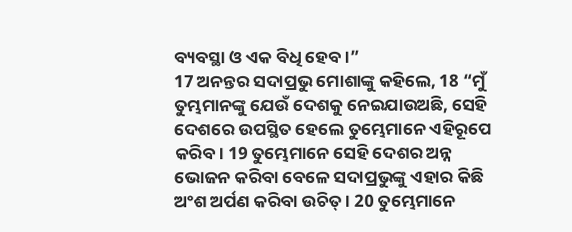ବ୍ୟବସ୍ଥା ଓ ଏକ ବିଧି ହେବ।”
17 ଅନନ୍ତର ସଦାପ୍ରଭୁ ମୋଶାଙ୍କୁ କହିଲେ, 18 “ମୁଁ ତୁମ୍ଭମାନଙ୍କୁ ଯେଉଁ ଦେଶକୁ ନେଇଯାଉଅଛି, ସେହି ଦେଶରେ ଉପସ୍ଥିତ ହେଲେ ତୁମ୍ଭେମାନେ ଏହିରୂପେ କରିବ। 19 ତୁମ୍ଭେମାନେ ସେହି ଦେଶର ଅନ୍ନ ଭୋଜନ କରିବା ବେଳେ ସଦାପ୍ରଭୁଙ୍କୁ ଏହାର କିଛି ଅଂଶ ଅର୍ପଣ କରିବା ଉଚିତ୍। 20 ତୁମ୍ଭେମାନେ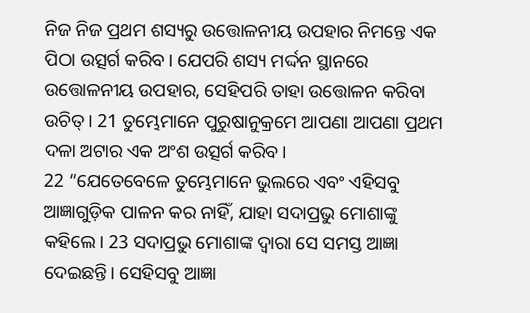ନିଜ ନିଜ ପ୍ରଥମ ଶସ୍ୟରୁ ଉତ୍ତୋଳନୀୟ ଉପହାର ନିମନ୍ତେ ଏକ ପିଠା ଉତ୍ସର୍ଗ କରିବ। ଯେପରି ଶସ୍ୟ ମର୍ଦ୍ଦନ ସ୍ଥାନରେ ଉତ୍ତୋଳନୀୟ ଉପହାର, ସେହିପରି ତାହା ଉତ୍ତୋଳନ କରିବା ଉଚିତ୍। 21 ତୁମ୍ଭେମାନେ ପୁରୁଷାନୁକ୍ରମେ ଆପଣା ଆପଣା ପ୍ରଥମ ଦଳା ଅଟାର ଏକ ଅଂଶ ଉତ୍ସର୍ଗ କରିବ।
22 “ଯେତେବେଳେ ତୁମ୍ଭେମାନେ ଭୁଲରେ ଏବଂ ଏହିସବୁ ଆଜ୍ଞାଗୁଡ଼ିକ ପାଳନ କର ନାହିଁ, ଯାହା ସଦାପ୍ରଭୁ ମୋଶାଙ୍କୁ କହିଲେ। 23 ସଦାପ୍ରଭୁ ମୋଶାଙ୍କ ଦ୍ୱାରା ସେ ସମସ୍ତ ଆଜ୍ଞା ଦେଇଛନ୍ତି। ସେହିସବୁ ଆଜ୍ଞା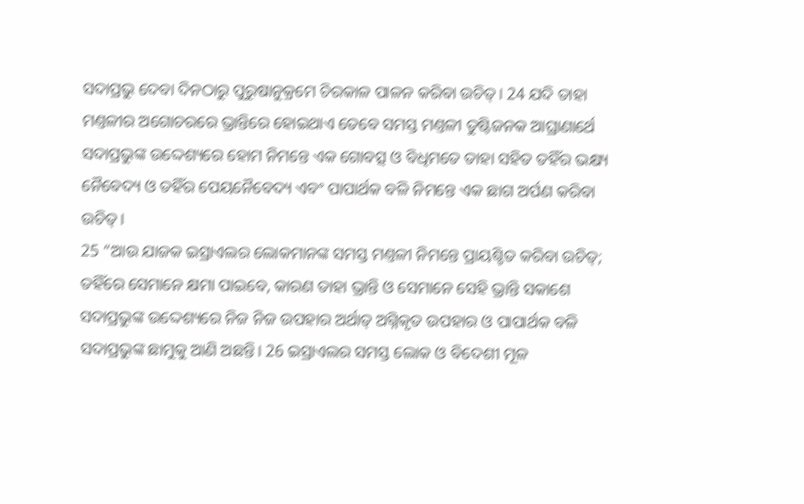ସଦାପ୍ରଭୁ ଦେବା ଦିନଠାରୁ ପୁରୁଷାନୁକ୍ରମେ ଚିରକାଳ ପାଳନ କରିବା ଉଚିତ୍। 24 ଯଦି ତାହା ମଣ୍ତଳୀର ଅଗୋଚରରେ ଭ୍ରାନ୍ତିରେ ହୋଇଥାଏ ତେବେ ସମସ୍ତ ମଣ୍ତଳୀ ତୁଷ୍ଟିଜନକ ଆଘ୍ରାଣାର୍ଥେ ସଦାପ୍ରଭୁଙ୍କ ଉଦ୍ଦେଶ୍ୟରେ ହୋମ ନିମନ୍ତେ ଏକ ଗୋବତ୍ସ ଓ ବିଧିମତେ ତାହା ସହିତ ତହିଁର ଭକ୍ଷ୍ୟ ନୈବେଦ୍ୟ ଓ ତହିଁର ପେୟନୈବେଦ୍ୟ ଏବଂ ପାପାର୍ଥକ ବଳି ନିମନ୍ତେ ଏକ ଛାଗ ଅର୍ପଣ କରିବା ଉଚିତ୍।
25 “ଆଉ ଯାଜକ ଇସ୍ରାଏଲର ଲୋକମାନଙ୍କ ସମସ୍ତ ମଣ୍ତଳୀ ନିମନ୍ତେ ପ୍ରାୟଶ୍ଚିତ କରିବା ଉଚିତ୍; ତହିଁରେ ସେମାନେ କ୍ଷମା ପାଇବେ, କାରଣ ତାହା ଭ୍ରାନ୍ତି ଓ ସେମାନେ ସେହି ଭ୍ରାନ୍ତି ସକାଶେ ସଦାପ୍ରଭୁଙ୍କ ଉଦ୍ଦେଶ୍ୟରେ ନିଜ ନିଜ ଉପହାର ଅର୍ଥାତ୍ ଅଗ୍ନିକୃତ ଉପହାର ଓ ପାପାର୍ଥକ ବଳି ସଦାପ୍ରଭୁଙ୍କ ଛାମୁକୁ ଆଣି ଅଛନ୍ତି। 26 ଇସ୍ରାଏଲର ସମସ୍ତ ଲୋକ ଓ ବିଦେଶୀ ମୂଳ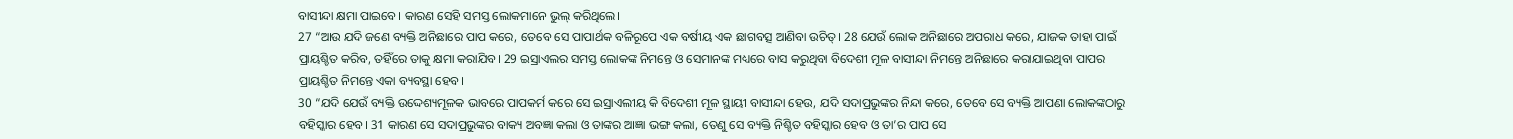ବାସୀନ୍ଦା କ୍ଷମା ପାଇବେ। କାରଣ ସେହି ସମସ୍ତ ଲୋକମାନେ ଭୁଲ୍ କରିଥିଲେ।
27 “ଆଉ ଯଦି ଜଣେ ବ୍ୟକ୍ତି ଅନିଛାରେ ପାପ କରେ, ତେବେ ସେ ପାପାର୍ଥକ ବଳିରୂପେ ଏକ ବର୍ଷୀୟ ଏକ ଛାଗବତ୍ସ ଆଣିବା ଉଚିତ୍। 28 ଯେଉଁ ଲୋକ ଅନିଛାରେ ଅପରାଧ କରେ, ଯାଜକ ତାହା ପାଇଁ ପ୍ରାୟଶ୍ଚିତ କରିବ, ତହିଁରେ ତାକୁ କ୍ଷମା କରାଯିବ। 29 ଇସ୍ରାଏଲର ସମସ୍ତ ଲୋକଙ୍କ ନିମନ୍ତେ ଓ ସେମାନଙ୍କ ମଧ୍ୟରେ ବାସ କରୁଥିବା ବିଦେଶୀ ମୂଳ ବାସୀନ୍ଦା ନିମନ୍ତେ ଅନିଛାରେ କରାଯାଇଥିବା ପାପର ପ୍ରାୟଶ୍ଚିତ ନିମନ୍ତେ ଏକା ବ୍ୟବସ୍ଥା ହେବ।
30 “ଯଦି ଯେଉଁ ବ୍ୟକ୍ତି ଉଦ୍ଦେଶ୍ୟମୂଳକ ଭାବରେ ପାପକର୍ମ କରେ ସେ ଇସ୍ରାଏଲୀୟ କି ବିଦେଶୀ ମୂଳ ସ୍ଥାୟୀ ବାସୀନ୍ଦା ହେଉ, ଯଦି ସଦାପ୍ରଭୁଙ୍କର ନିନ୍ଦା କରେ, ତେବେ ସେ ବ୍ୟକ୍ତି ଆପଣା ଲୋକଙ୍କଠାରୁ ବହିସ୍କାର ହେବ। 31 କାରଣ ସେ ସଦାପ୍ରଭୁଙ୍କର ବାକ୍ୟ ଅବଜ୍ଞା କଲା ଓ ତାଙ୍କର ଆଜ୍ଞା ଭଙ୍ଗ କଲା, ତେଣୁ ସେ ବ୍ୟକ୍ତି ନିଶ୍ଚିତ ବହିସ୍କାର ହେବ ଓ ତା’ର ପାପ ସେ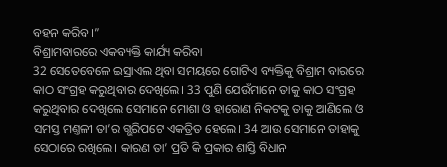ବହନ କରିବ।”
ବିଶ୍ରାମବାରରେ ଏକବ୍ୟକ୍ତି କାର୍ଯ୍ୟ କରିବା
32 ସେତେବେଳେ ଇସ୍ରାଏଲ ଥିବା ସମୟରେ ଗୋଟିଏ ବ୍ୟକ୍ତିକୁ ବିଶ୍ରାମ ବାରରେ କାଠ ସଂଗ୍ରହ କରୁଥିବାର ଦେଖିଲେ। 33 ପୁଣି ଯେଉଁମାନେ ତାକୁ କାଠ ସଂଗ୍ରହ କରୁଥିବାର ଦେଖିଲେ ସେମାନେ ମୋଶା ଓ ହାରୋଣ ନିକଟକୁ ତାକୁ ଆଣିଲେ ଓ ସମସ୍ତ ମଣ୍ତଳୀ ତା’ର ଗ୍ଭରିପଟେ ଏକତ୍ରିତ ହେଲେ। 34 ଆଉ ସେମାନେ ତାହାକୁ ସେଠାରେ ରଖିଲେ। କାରଣ ତା’ ପ୍ରତି କି ପ୍ରକାର ଶାସ୍ତି ବିଧାନ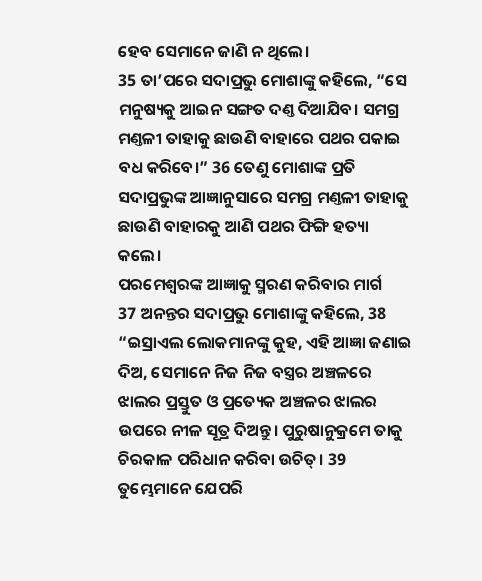ହେବ ସେମାନେ ଜାଣି ନ ଥିଲେ।
35 ତା’ପରେ ସଦାପ୍ରଭୁ ମୋଶାଙ୍କୁ କହିଲେ, “ସେ ମନୁଷ୍ୟକୁ ଆଇନ ସଙ୍ଗତ ଦଣ୍ତ ଦିଆଯିବ। ସମଗ୍ର ମଣ୍ତଳୀ ତାହାକୁ ଛାଉଣି ବାହାରେ ପଥର ପକାଇ ବଧ କରିବେ।” 36 ତେଣୁ ମୋଶାଙ୍କ ପ୍ରତି ସଦାପ୍ରଭୁଙ୍କ ଆଜ୍ଞାନୁସାରେ ସମଗ୍ର ମଣ୍ତଳୀ ତାହାକୁ ଛାଉଣି ବାହାରକୁ ଆଣି ପଥର ଫିଙ୍ଗି ହତ୍ୟା କଲେ।
ପରମେଶ୍ୱରଙ୍କ ଆଜ୍ଞାକୁ ସ୍ମରଣ କରିବାର ମାର୍ଗ
37 ଅନନ୍ତର ସଦାପ୍ରଭୁ ମୋଶାଙ୍କୁ କହିଲେ, 38 “ଇସ୍ରାଏଲ ଲୋକମାନଙ୍କୁ କୁହ, ଏହି ଆଜ୍ଞା ଜଣାଇ ଦିଅ, ସେମାନେ ନିଜ ନିଜ ବସ୍ତ୍ରର ଅଞ୍ଚଳରେ ଝାଲର ପ୍ରସ୍ତୁତ ଓ ପ୍ରତ୍ୟେକ ଅଞ୍ଚଳର ଝାଲର ଉପରେ ନୀଳ ସୂତ୍ର ଦିଅନ୍ତୁ। ପୁରୁଷାନୁକ୍ରମେ ତାକୁ ଚିରକାଳ ପରିଧାନ କରିବା ଉଚିତ୍। 39 ତୁମ୍ଭେମାନେ ଯେପରି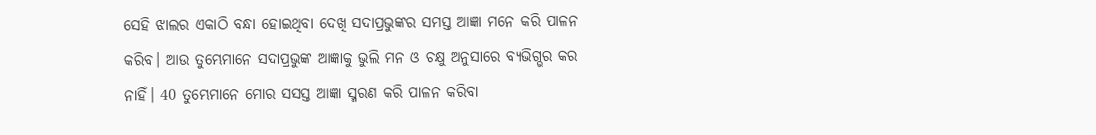ସେହି ଝାଲର ଏକାଠି ବନ୍ଧା ହୋଇଥିବା ଦେଖି ସଦାପ୍ରଭୁଙ୍କର ସମସ୍ତ ଆଜ୍ଞା ମନେ କରି ପାଳନ କରିବ। ଆଉ ତୁମ୍ଭେମାନେ ସଦାପ୍ରଭୁଙ୍କ ଆଜ୍ଞାକୁ ଭୁଲି ମନ ଓ ଚକ୍ଷୁ ଅନୁସାରେ ବ୍ୟଭିଗ୍ଭର କର ନାହିଁ। 40 ତୁମ୍ଭେମାନେ ମୋର ସସସ୍ତ ଆଜ୍ଞା ସ୍ମରଣ କରି ପାଳନ କରିବା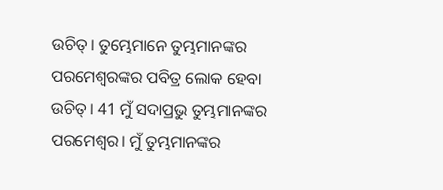ଉଚିତ୍। ତୁମ୍ଭେମାନେ ତୁମ୍ଭମାନଙ୍କର ପରମେଶ୍ୱରଙ୍କର ପବିତ୍ର ଲୋକ ହେବା ଉଚିତ୍। 41 ମୁଁ ସଦାପ୍ରଭୁ ତୁମ୍ଭମାନଙ୍କର ପରମେଶ୍ୱର। ମୁଁ ତୁମ୍ଭମାନଙ୍କର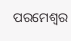ପରମେଶ୍ୱର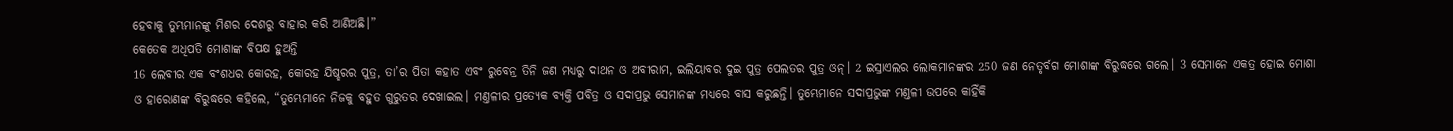ହେବାକୁ ତୁମ୍ଭମାନଙ୍କୁ ମିଶର ଦେଶରୁ ବାହାର କରି ଆଣିଅଛି।”
କେତେକ ଅଧିପତି ମୋଶାଙ୍କ ବିପକ୍ଷ ହୁଅନ୍ତି
16 ଲେବୀର ଏକ ବଂଶଧର କୋରହ, କୋରହ ଯିଷ୍ହରର ପୁତ୍ର, ତା’ର ପିତା କହାତ ଏବଂ ରୁବେନ୍ର ତିନି ଜଣ ମଧ୍ୟରୁ ଦାଥନ ଓ ଅବୀରାମ, ଇଲିୟାବର ଦୁଇ ପୁତ୍ର ପେଲତର ପୁତ୍ର ଓନ୍। 2 ଇସ୍ରାଏଲର ଲୋକମାନଙ୍କର 250 ଜଣ ନେତୃର୍ବଗ ମୋଶାଙ୍କ ବିରୁଦ୍ଧରେ ଗଲେ। 3 ସେମାନେ ଏକତ୍ର ହୋଇ ମୋଶା ଓ ହାରୋଣଙ୍କ ବିରୁଦ୍ଧରେ କହିଲେ, “ତୁମ୍ଭେମାନେ ନିଜକୁ ବହୁତ ଗୁରୁତର ଦେଖାଇଲ। ମଣ୍ତଳୀର ପ୍ରତ୍ୟେକ ବ୍ୟକ୍ତି ପବିତ୍ର ଓ ସଦାପ୍ରଭୁ ସେମାନଙ୍କ ମଧ୍ୟରେ ବାସ କରୁଛନ୍ତି। ତୁମ୍ଭେମାନେ ସଦାପ୍ରଭୁଙ୍କ ମଣ୍ତଳୀ ଉପରେ କାହିଁକି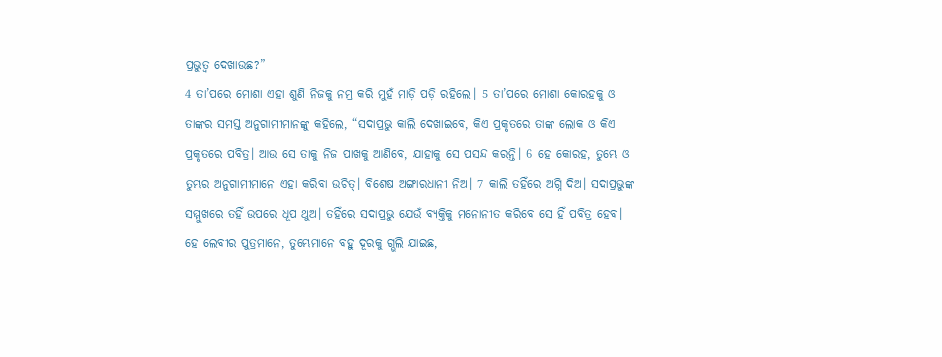ପ୍ରଭୁତ୍ୱ ଦେଖାଉଛ?”
4 ତା’ପରେ ମୋଶା ଏହା ଶୁଣି ନିଜକୁ ନମ୍ର କରି ମୁହଁ ମାଡ଼ି ପଡ଼ି ରହିଲେ। 5 ତା’ପରେ ମୋଶା କୋରହକୁ ଓ ତାଙ୍କର ସମସ୍ତ ଅନୁଗାମୀମାନଙ୍କୁ କହିଲେ, “ସଦାପ୍ରଭୁ କାଲି ଦେଖାଇବେ, କିଏ ପ୍ରକୃତରେ ତାଙ୍କ ଲୋକ ଓ କିଏ ପ୍ରକୃତରେ ପବିତ୍ର। ଆଉ ସେ ତାକୁ ନିଜ ପାଖକୁ ଆଣିବେ, ଯାହାକୁ ସେ ପସନ୍ଦ କରନ୍ତି। 6 ହେ କୋରହ, ତୁମ୍ଭେ ଓ ତୁମ୍ଭର ଅନୁଗାମୀମାନେ ଏହା କରିବା ଉଚିତ୍। ବିଶେଷ ଅଙ୍ଗାରଧାନୀ ନିଅ। 7 କାଲି ତହିଁରେ ଅଗ୍ନି ଦିଅ। ସଦାପ୍ରଭୁଙ୍କ ସମ୍ମୁଖରେ ତହିଁ ଉପରେ ଧୂପ ଥୁଅ। ତହିଁରେ ସଦାପ୍ରଭୁ ଯେଉଁ ବ୍ୟକ୍ତିକୁ ମନୋନୀତ କରିବେ ସେ ହିଁ ପବିତ୍ର ହେବ। ହେ ଲେବୀର ପୁତ୍ରମାନେ, ତୁମ୍ଭେମାନେ ବହୁ ଦୂରକୁ ଗ୍ଭଲି ଯାଇଛ,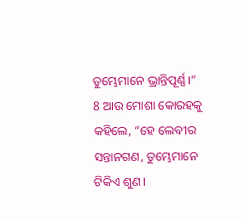ତୁମ୍ଭେମାନେ ଭ୍ରାନ୍ତିପୂର୍ଣ୍ଣ।”
8 ଆଉ ମୋଶା କୋରହକୁ କହିଲେ, “ହେ ଲେବୀର ସନ୍ତାନଗଣ, ତୁମ୍ଭେମାନେ ଟିକିଏ ଶୁଣ।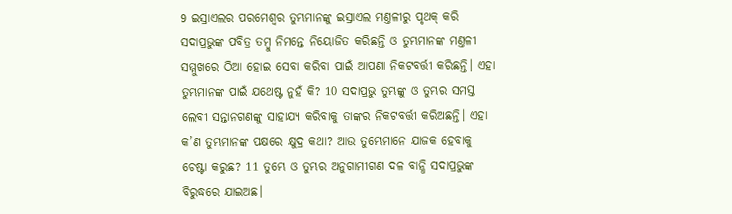9 ଇସ୍ରାଏଲର ପରମେଶ୍ୱର ତୁମ୍ଭମାନଙ୍କୁ ଇସ୍ରାଏଲ ମଣ୍ତଳୀରୁ ପୃଥକ୍ କରି ସଦାପ୍ରଭୁଙ୍କ ପବିତ୍ର ତମ୍ବୁ ନିମନ୍ତେ ନିୟୋଜିତ କରିଛନ୍ତି ଓ ତୁମ୍ଭମାନଙ୍କ ମଣ୍ତଳୀ ସମ୍ମୁଖରେ ଠିଆ ହୋଇ ସେବା କରିବା ପାଇଁ ଆପଣା ନିକଟବର୍ତ୍ତୀ କରିଛନ୍ତି। ଏହା ତୁମ୍ଭମାନଙ୍କ ପାଇଁ ଯଥେଷ୍ଟ ନୁହଁ କି? 10 ସଦାପ୍ରଭୁ ତୁମ୍ଭଙ୍କୁ ଓ ତୁମ୍ଭର ସମସ୍ତ ଲେବୀ ସନ୍ତାନଗଣଙ୍କୁ ସାହାଯ୍ୟ କରିବାକୁ ତାଙ୍କର ନିକଟବର୍ତ୍ତୀ କରିଅଛନ୍ତି। ଏହା କ’ଣ ତୁମ୍ଭମାନଙ୍କ ପକ୍ଷରେ କ୍ଷୁଦ୍ର କଥା? ଆଉ ତୁମ୍ଭେମାନେ ଯାଜକ ହେବାକୁ ଚେଷ୍ଟା କରୁଛ? 11 ତୁମ୍ଭେ ଓ ତୁମ୍ଭର ଅନୁଗାମୀଗଣ ଦଳ ବାନ୍ଧି ସଦାପ୍ରଭୁଙ୍କ ବିରୁଦ୍ଧରେ ଯାଇଅଛ।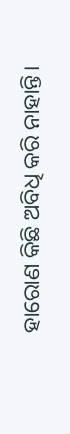ହାରୋଣ କିଛି ଅବିଧି କରି ନାହାନ୍ତି।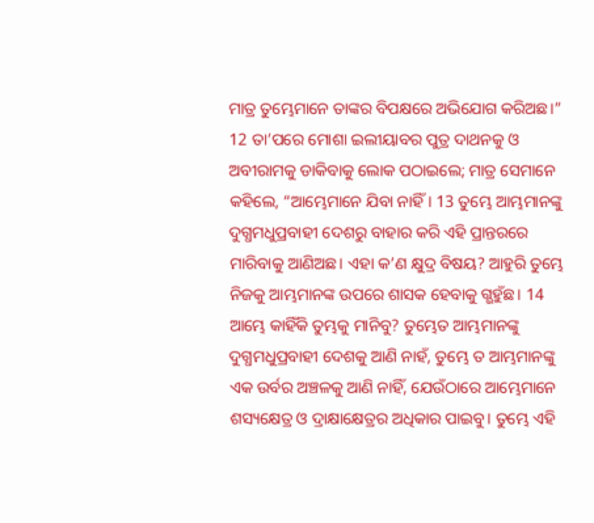ମାତ୍ର ତୁମ୍ଭେମାନେ ତାଙ୍କର ବିପକ୍ଷରେ ଅଭିଯୋଗ କରିଅଛ।”
12 ତା’ପରେ ମୋଶା ଇଲୀୟାବର ପୁତ୍ର ଦାଥନକୁ ଓ ଅବୀରାମକୁ ଡାକିବାକୁ ଲୋକ ପଠାଇଲେ; ମାତ୍ର ସେମାନେ କହିଲେ, “ଆମ୍ଭେମାନେ ଯିବା ନାହିଁ। 13 ତୁମ୍ଭେ ଆମ୍ଭମାନଙ୍କୁ ଦୁଗ୍ଧମଧୁପ୍ରବାହୀ ଦେଶରୁ ବାହାର କରି ଏହି ପ୍ରାନ୍ତରରେ ମାରିବାକୁ ଆଣିଅଛ। ଏହା କ’ଣ କ୍ଷୁଦ୍ର ବିଷୟ? ଆହୁରି ତୁମ୍ଭେ ନିଜକୁ ଆମ୍ଭମାନଙ୍କ ଉପରେ ଶାସକ ହେବାକୁ ଗ୍ଭହୁଁଛ। 14 ଆମ୍ଭେ କାହିଁକି ତୁମ୍ଭକୁ ମାନିବୁ? ତୁମ୍ଭେତ ଆମ୍ଭମାନଙ୍କୁ ଦୁଗ୍ଧମଧୁପ୍ରବାହୀ ଦେଶକୁ ଆଣି ନାହଁ, ତୁମ୍ଭେ ତ ଆମ୍ଭମାନଙ୍କୁ ଏକ ଉର୍ବର ଅଞ୍ଚଳକୁ ଆଣି ନାହିଁ, ଯେଉଁଠାରେ ଆମ୍ଭେମାନେ ଶସ୍ୟକ୍ଷେତ୍ର ଓ ଦ୍ରାକ୍ଷାକ୍ଷେତ୍ରର ଅଧିକାର ପାଇବୁ। ତୁମ୍ଭେ ଏହି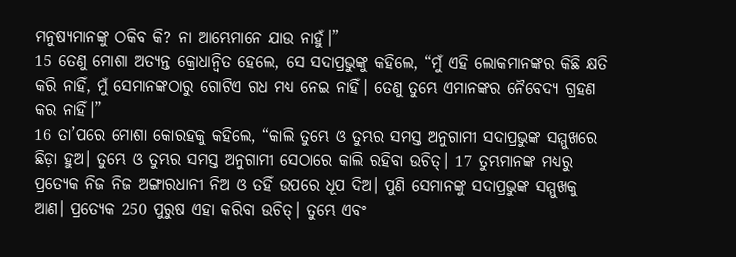ମନୁଷ୍ୟମାନଙ୍କୁ ଠକିବ କି? ନା ଆମ୍ଭେମାନେ ଯାଉ ନାହୁଁ।”
15 ତେଣୁ ମୋଶା ଅତ୍ୟନ୍ତ କ୍ରୋଧାନ୍ୱିତ ହେଲେ, ସେ ସଦାପ୍ରଭୁଙ୍କୁ କହିଲେ, “ମୁଁ ଏହି ଲୋକମାନଙ୍କର କିଛି କ୍ଷତି କରି ନାହିଁ, ମୁଁ ସେମାନଙ୍କଠାରୁ ଗୋଟିଏ ଗଧ ମଧ୍ୟ ନେଇ ନାହିଁ। ତେଣୁ ତୁମ୍ଭେ ଏମାନଙ୍କର ନୈବେଦ୍ୟ ଗ୍ରହଣ କର ନାହିଁ।”
16 ତା’ପରେ ମୋଶା କୋରହକୁ କହିଲେ, “କାଲି ତୁମ୍ଭେ ଓ ତୁମ୍ଭର ସମସ୍ତ ଅନୁଗାମୀ ସଦାପ୍ରଭୁଙ୍କ ସମ୍ମୁଖରେ ଛିଡ଼ା ହୁଅ। ତୁମ୍ଭେ ଓ ତୁମ୍ଭର ସମସ୍ତ ଅନୁଗାମୀ ସେଠାରେ କାଲି ରହିବା ଉଚିତ୍। 17 ତୁମ୍ଭମାନଙ୍କ ମଧ୍ୟରୁ ପ୍ରତ୍ୟେକ ନିଜ ନିଜ ଅଙ୍ଗାରଧାନୀ ନିଅ ଓ ତହିଁ ଉପରେ ଧୂପ ଦିଅ। ପୁଣି ସେମାନଙ୍କୁ ସଦାପ୍ରଭୁଙ୍କ ସମ୍ମୁଖକୁ ଆଣ। ପ୍ରତ୍ୟେକ 250 ପୁରୁଷ ଏହା କରିବା ଉଚିତ୍। ତୁମ୍ଭେ ଏବଂ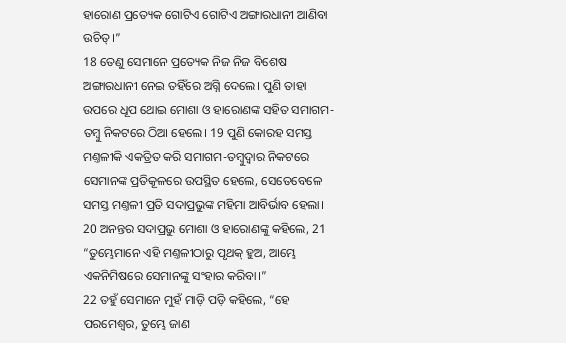ହାରୋଣ ପ୍ରତ୍ୟେକ ଗୋଟିଏ ଗୋଟିଏ ଅଙ୍ଗାରଧାନୀ ଆଣିବା ଉଚିତ୍।”
18 ତେଣୁ ସେମାନେ ପ୍ରତ୍ୟେକ ନିଜ ନିଜ ବିଶେଷ ଅଙ୍ଗାରଧାନୀ ନେଇ ତହିଁରେ ଅଗ୍ନି ଦେଲେ। ପୁଣି ତାହା ଉପରେ ଧୂପ ଥୋଇ ମୋଶା ଓ ହାରୋଣଙ୍କ ସହିତ ସମାଗମ-ତମ୍ବୁ ନିକଟରେ ଠିଆ ହେଲେ। 19 ପୁଣି କୋରହ ସମସ୍ତ ମଣ୍ତଳୀକି ଏକତ୍ରିତ କରି ସମାଗମ-ତମ୍ବୁଦ୍ୱାର ନିକଟରେ ସେମାନଙ୍କ ପ୍ରତିକୂଳରେ ଉପସ୍ଥିତ ହେଲେ, ସେତେବେଳେ ସମସ୍ତ ମଣ୍ତଳୀ ପ୍ରତି ସଦାପ୍ରଭୁଙ୍କ ମହିମା ଆବିର୍ଭାବ ହେଲା।
20 ଅନନ୍ତର ସଦାପ୍ରଭୁ ମୋଶା ଓ ହାରୋଣଙ୍କୁ କହିଲେ, 21 “ତୁମ୍ଭେମାନେ ଏହି ମଣ୍ତଳୀଠାରୁ ପୃଥକ୍ ହୁଅ, ଆମ୍ଭେ ଏକନିମିଷରେ ସେମାନଙ୍କୁ ସଂହାର କରିବା।”
22 ତହୁଁ ସେମାନେ ମୁହଁ ମାଡ଼ି ପଡ଼ି କହିଲେ, “ହେ ପରମେଶ୍ୱର, ତୁମ୍ଭେ ଜାଣ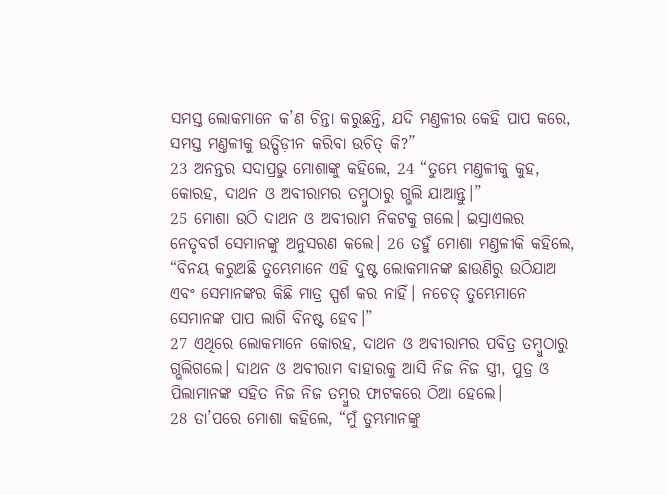ସମସ୍ତ ଲୋକମାନେ କ’ଣ ଚିନ୍ତା କରୁଛନ୍ତି, ଯଦି ମଣ୍ତଳୀର କେହି ପାପ କରେ, ସମସ୍ତ ମଣ୍ତଳୀକୁ ଉତ୍ପିଡ଼ୀନ କରିବା ଉଚିତ୍ କି?”
23 ଅନନ୍ତର ସଦାପ୍ରଭୁ ମୋଶାଙ୍କୁ କହିଲେ, 24 “ତୁମ୍ଭେ ମଣ୍ତଳୀକୁ କୁହ, କୋରହ, ଦାଥନ ଓ ଅବୀରାମର ତମ୍ବୁଠାରୁ ଗ୍ଭଲି ଯାଆନ୍ତୁ।”
25 ମୋଶା ଉଠି ଦାଥନ ଓ ଅବୀରାମ ନିକଟକୁ ଗଲେ। ଇସ୍ରାଏଲର ନେତୃବର୍ଗ ସେମାନଙ୍କୁ ଅନୁସରଣ କଲେ। 26 ତହୁଁ ମୋଶା ମଣ୍ତଳୀକି କହିଲେ, “ବିନୟ କରୁଅଛି ତୁମ୍ଭେମାନେ ଏହି ଦୁଷ୍ଟ ଲୋକମାନଙ୍କ ଛାଉଣିରୁ ଉଠିଯାଅ ଏବଂ ସେମାନଙ୍କର କିଛି ମାତ୍ର ସ୍ପର୍ଶ କର ନାହିଁ। ନଚେତ୍ ତୁମ୍ଭେମାନେ ସେମାନଙ୍କ ପାପ ଲାଗି ବିନଷ୍ଟ ହେବ।”
27 ଏଥିରେ ଲୋକମାନେ କୋରହ, ଦାଥନ ଓ ଅବୀରାମର ପବିତ୍ର ତମ୍ବୁଠାରୁ ଗ୍ଭଲିଗଲେ। ଦାଥନ ଓ ଅବୀରାମ ବାହାରକୁ ଆସି ନିଜ ନିଜ ସ୍ତ୍ରୀ, ପୁତ୍ର ଓ ପିଲାମାନଙ୍କ ସହିତ ନିଜ ନିଜ ତମ୍ବୁର ଫାଟକରେ ଠିଆ ହେଲେ।
28 ତା’ପରେ ମୋଶା କହିଲେ, “ମୁଁ ତୁମ୍ଭମାନଙ୍କୁ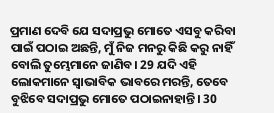ପ୍ରମାଣ ଦେବି ଯେ ସଦାପ୍ରଭୁ ମୋତେ ଏସବୁ କରିବା ପାଇଁ ପଠାଇ ଅଛନ୍ତି, ମୁଁ ନିଜ ମନରୁ କିଛି କରୁ ନାହିଁ ବୋଲି ତୁମ୍ଭେମାନେ ଜାଣିବ। 29 ଯଦି ଏହି ଲୋକମାନେ ସ୍ୱାଭାବିକ ଭାବରେ ମରନ୍ତି, ତେବେ ବୁଝିବେ ସଦାପ୍ରଭୁ ମୋତେ ପଠାଇନାହାନ୍ତି। 30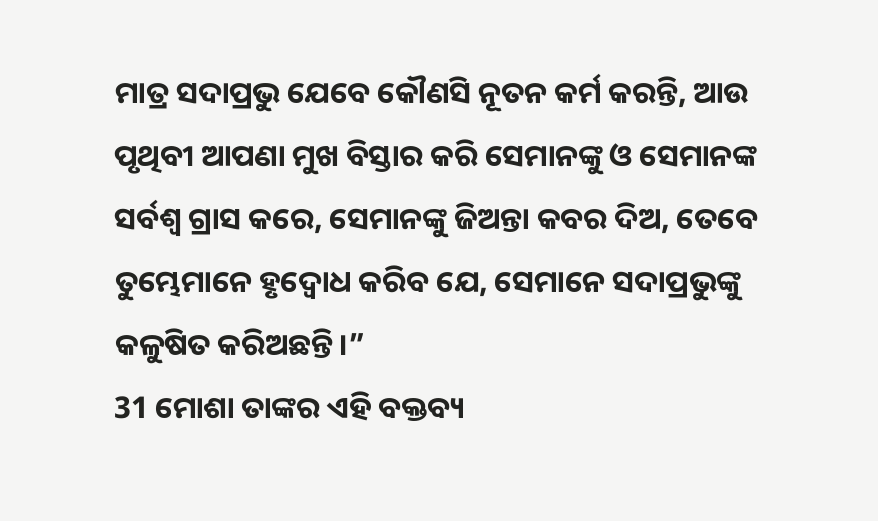ମାତ୍ର ସଦାପ୍ରଭୁ ଯେବେ କୌଣସି ନୂତନ କର୍ମ କରନ୍ତି, ଆଉ ପୃଥିବୀ ଆପଣା ମୁଖ ବିସ୍ତାର କରି ସେମାନଙ୍କୁ ଓ ସେମାନଙ୍କ ସର୍ବଶ୍ୱ ଗ୍ରାସ କରେ, ସେମାନଙ୍କୁ ଜିଅନ୍ତା କବର ଦିଅ, ତେବେ ତୁମ୍ଭେମାନେ ହୃଦ୍ବୋଧ କରିବ ଯେ, ସେମାନେ ସଦାପ୍ରଭୁଙ୍କୁ କଳୁଷିତ କରିଅଛନ୍ତି।”
31 ମୋଶା ତାଙ୍କର ଏହି ବକ୍ତବ୍ୟ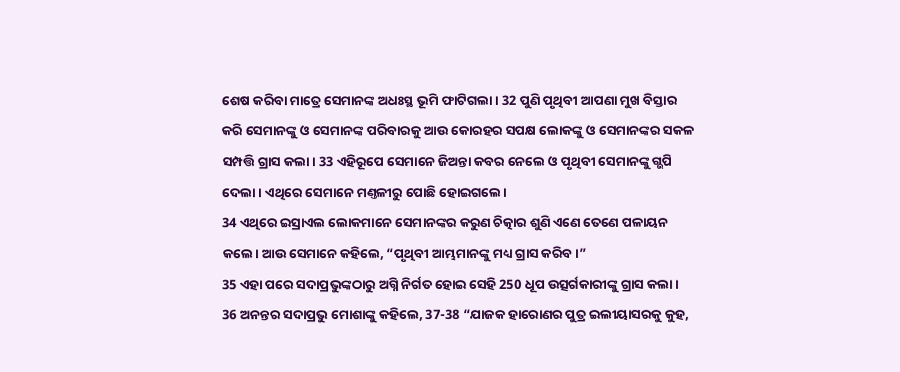ଶେଷ କରିବା ମାତ୍ରେ ସେମାନଙ୍କ ଅଧଃସ୍ଥ ଭୂମି ଫାଟିଗଲା। 32 ପୁଣି ପୃଥିବୀ ଆପଣା ମୁଖ ବିସ୍ତାର କରି ସେମାନଙ୍କୁ ଓ ସେମାନଙ୍କ ପରିବାରକୁ ଆଉ କୋରହର ସପକ୍ଷ ଲୋକଙ୍କୁ ଓ ସେମାନଙ୍କର ସକଳ ସମ୍ପତ୍ତି ଗ୍ରାସ କଲା। 33 ଏହିରୂପେ ସେମାନେ ଜିଅନ୍ତା କବର ନେଲେ ଓ ପୃଥିବୀ ସେମାନଙ୍କୁ ଗ୍ଭପି ଦେଲା। ଏଥିରେ ସେମାନେ ମଣ୍ତଳୀରୁ ପୋଛି ହୋଇଗଲେ।
34 ଏଥିରେ ଇସ୍ରାଏଲ ଲୋକମାନେ ସେମାନଙ୍କର କରୁଣ ଚିତ୍କାର ଶୁଣି ଏଣେ ତେଣେ ପଳାୟନ କଲେ। ଆଉ ସେମାନେ କହିଲେ, “ପୃଥିବୀ ଆମ୍ଭମାନଙ୍କୁ ମଧ୍ୟ ଗ୍ରାସ କରିବ।”
35 ଏହା ପରେ ସଦାପ୍ରଭୁଙ୍କଠାରୁ ଅଗ୍ନି ନିର୍ଗତ ହୋଇ ସେହି 250 ଧୂପ ଉତ୍ସର୍ଗକାରୀଙ୍କୁ ଗ୍ରାସ କଲା।
36 ଅନନ୍ତର ସଦାପ୍ରଭୁ ମୋଶାଙ୍କୁ କହିଲେ, 37-38 “ଯାଜକ ହାରୋଣର ପୁତ୍ର ଇଲୀୟାସରକୁ କୁହ,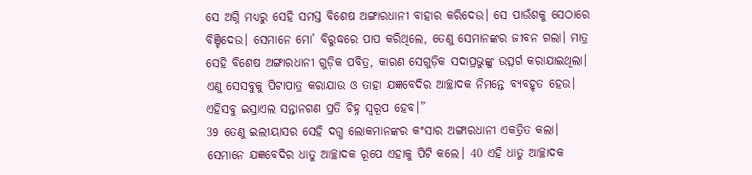ସେ ଅଗ୍ନି ମଧ୍ୟରୁ ସେହି ସମସ୍ତ ବିଶେଷ ଅଙ୍ଗାରଧାନୀ ବାହାର କରିଦେଉ। ସେ ପାଉଁଶକୁ ସେଠାରେ ବିଞ୍ଚିଦେଉ। ସେମାନେ ମୋ’ ବିରୁଦ୍ଧରେ ପାପ କରିଥିଲେ, ତେଣୁ ସେମାନଙ୍କର ଜୀବନ ଗଲା। ମାତ୍ର ସେହି ବିଶେଷ ଅଙ୍ଗାରଧାନୀ ଗୁଡ଼ିକ ପବିତ୍ର, କାରଣ ସେଗୁଡ଼ିକ ସଦାପ୍ରଭୁଙ୍କୁ ଉତ୍ସର୍ଗ କରାଯାଇଥିଲା। ଏଣୁ ସେସବୁକୁ ପିଟାପାତ୍ର କରାଯାଉ ଓ ତାହା ଯଜ୍ଞବେଦିର ଆଚ୍ଛାଦକ ନିମନ୍ତେ ବ୍ୟବହୃତ ହେଉ। ଏହିସବୁ ଇସ୍ରାଏଲ ସନ୍ତାନଗଣ ପ୍ରତି ଚିହ୍ନ ସ୍ୱରୂପ ହେବ।”
39 ତେଣୁ ଇଲୀୟାସର ସେହି ଦଗ୍ଧ ଲୋକମାନଙ୍କର କଂସାର ଅଙ୍ଗାରଧାନୀ ଏକତ୍ରିତ କଲା। ସେମାନେ ଯଜ୍ଞବେଦିର ଧାତୁ ଆଚ୍ଛାଦକ ରୂପେ ଏହାକୁ ପିଟି କଲେ। 40 ଏହି ଧାତୁ ଆଚ୍ଛାଦକ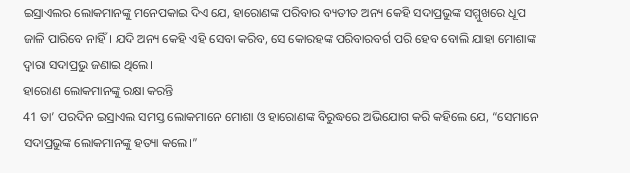ଇସ୍ରାଏଲର ଲୋକମାନଙ୍କୁ ମନେପକାଇ ଦିଏ ଯେ, ହାରୋଣଙ୍କ ପରିବାର ବ୍ୟତୀତ ଅନ୍ୟ କେହି ସଦାପ୍ରଭୁଙ୍କ ସମ୍ମୁଖରେ ଧୂପ ଜାଳି ପାରିବେ ନାହିଁ। ଯଦି ଅନ୍ୟ କେହି ଏହି ସେବା କରିବ, ସେ କୋରହଙ୍କ ପରିବାରବର୍ଗ ପରି ହେବ ବୋଲି ଯାହା ମୋଶାଙ୍କ ଦ୍ୱାରା ସଦାପ୍ରଭୁ ଜଣାଇ ଥିଲେ।
ହାରୋଣ ଲୋକମାନଙ୍କୁ ରକ୍ଷା କରନ୍ତି
41 ତା’ ପରଦିନ ଇସ୍ରାଏଲ ସମସ୍ତ ଲୋକମାନେ ମୋଶା ଓ ହାରୋଣଙ୍କ ବିରୁଦ୍ଧରେ ଅଭିଯୋଗ କରି କହିଲେ ଯେ, “ସେମାନେ ସଦାପ୍ରଭୁଙ୍କ ଲୋକମାନଙ୍କୁ ହତ୍ୟା କଲେ।”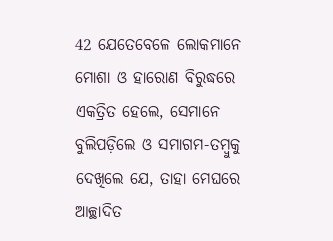42 ଯେତେବେଳେ ଲୋକମାନେ ମୋଶା ଓ ହାରୋଣ ବିରୁଦ୍ଧରେ ଏକତ୍ରିତ ହେଲେ, ସେମାନେ ବୁଲିପଡ଼ିଲେ ଓ ସମାଗମ-ତମ୍ବୁକୁ ଦେଖିଲେ ଯେ, ତାହା ମେଘରେ ଆଚ୍ଛାଦିତ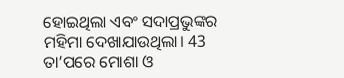ହୋଇଥିଲା ଏବଂ ସଦାପ୍ରଭୁଙ୍କର ମହିମା ଦେଖାଯାଉଥିଲା। 43 ତା’ପରେ ମୋଶା ଓ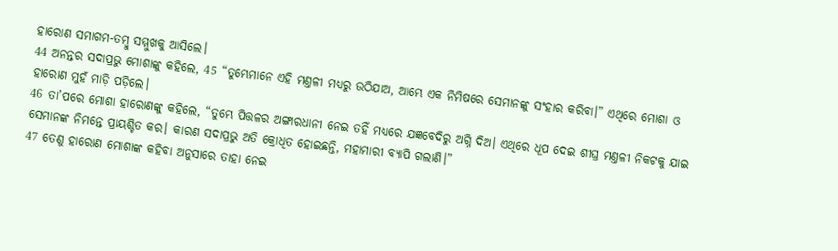ହାରୋଣ ସମାଗମ-ତମ୍ବୁ ସମ୍ମୁଖକୁ ଆସିଲେ।
44 ଅନନ୍ତର ସଦାପ୍ରଭୁ ମୋଶାଙ୍କୁ କହିଲେ, 45 “ତୁମ୍ଭେମାନେ ଏହି ମଣ୍ତଳୀ ମଧ୍ୟରୁ ଉଠିଯାଅ, ଆମ୍ଭେ ଏକ ନିମିଷରେ ସେମାନଙ୍କୁ ସଂହାର କରିବା।” ଏଥିରେ ମୋଶା ଓ ହାରୋଣ ମୁହଁ ମାଡ଼ି ପଡ଼ିଲେ।
46 ତା’ପରେ ମୋଶା ହାରୋଣଙ୍କୁ କହିଲେ, “ତୁମ୍ଭେ ପିତ୍ତଳର ଅଙ୍ଗାରଧାନୀ ନେଇ ତହିଁ ମଧ୍ୟରେ ଯଜ୍ଞବେଦିରୁ ଅଗ୍ନି ଦିଅ। ଏଥିରେ ଧୂପ ଦେଇ ଶୀଘ୍ର ମଣ୍ତଳୀ ନିକଟକୁ ଯାଇ ସେମାନଙ୍କ ନିମନ୍ତେ ପ୍ରାୟଶ୍ଚିତ କର। କାରଣ ସଦାପ୍ରଭୁ ଅତି କ୍ରୋଧିତ ହୋଇଛନ୍ତି, ମହାମାରୀ ବ୍ୟାପି ଗଲାଣି।”
47 ତେଣୁ ହାରୋଣ ମୋଶାଙ୍କ କହିବା ଅନୁସାରେ ତାହା ନେଇ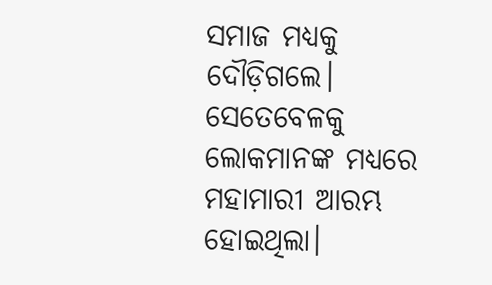ସମାଜ ମଧ୍ୟକୁ ଦୌଡ଼ିଗଲେ। ସେତେବେଳକୁ ଲୋକମାନଙ୍କ ମଧ୍ୟରେ ମହାମାରୀ ଆରମ୍ଭ ହୋଇଥିଲା।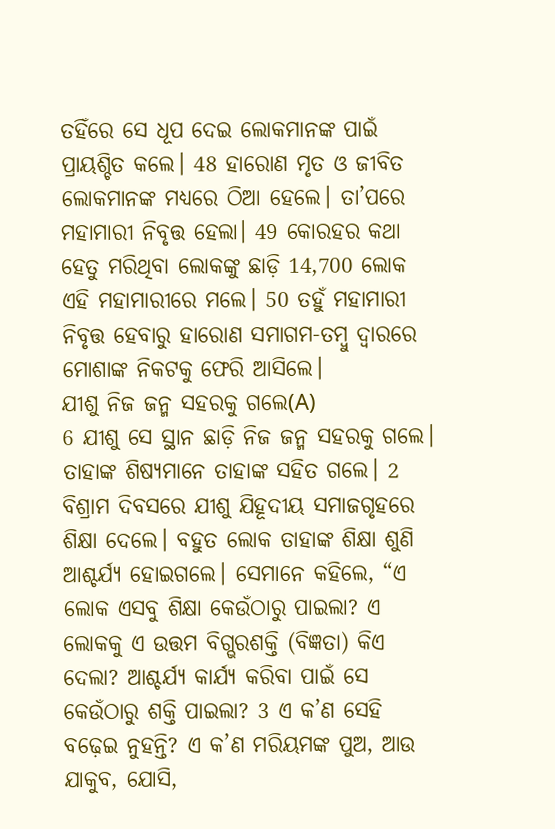ତହିଁରେ ସେ ଧୂପ ଦେଇ ଲୋକମାନଙ୍କ ପାଇଁ ପ୍ରାୟଶ୍ଚିତ କଲେ। 48 ହାରୋଣ ମୃତ ଓ ଜୀବିତ ଲୋକମାନଙ୍କ ମଧ୍ୟରେ ଠିଆ ହେଲେ। ତା’ପରେ ମହାମାରୀ ନିବୃତ୍ତ ହେଲା। 49 କୋରହର କଥା ହେତୁ ମରିଥିବା ଲୋକଙ୍କୁ ଛାଡ଼ି 14,700 ଲୋକ ଏହି ମହାମାରୀରେ ମଲେ। 50 ତହୁଁ ମହାମାରୀ ନିବୃତ୍ତ ହେବାରୁ ହାରୋଣ ସମାଗମ-ତମ୍ବୁ ଦ୍ୱାରରେ ମୋଶାଙ୍କ ନିକଟକୁ ଫେରି ଆସିଲେ।
ଯୀଶୁ ନିଜ ଜନ୍ମ ସହରକୁ ଗଲେ(A)
6 ଯୀଶୁ ସେ ସ୍ଥାନ ଛାଡ଼ି ନିଜ ଜନ୍ମ ସହରକୁ ଗଲେ। ତାହାଙ୍କ ଶିଷ୍ୟମାନେ ତାହାଙ୍କ ସହିତ ଗଲେ। 2 ବିଶ୍ରାମ ଦିବସରେ ଯୀଶୁ ଯିହୂଦୀୟ ସମାଜଗୃହରେ ଶିକ୍ଷା ଦେଲେ। ବହୁତ ଲୋକ ତାହାଙ୍କ ଶିକ୍ଷା ଶୁଣି ଆଶ୍ଚର୍ଯ୍ୟ ହୋଇଗଲେ। ସେମାନେ କହିଲେ, “ଏ ଲୋକ ଏସବୁ ଶିକ୍ଷା କେଉଁଠାରୁ ପାଇଲା? ଏ ଲୋକକୁ ଏ ଉତ୍ତମ ବିଗ୍ଭରଶକ୍ତି (ବିଜ୍ଞତା) କିଏ ଦେଲା? ଆଶ୍ଚର୍ଯ୍ୟ କାର୍ଯ୍ୟ କରିବା ପାଇଁ ସେ କେଉଁଠାରୁ ଶକ୍ତି ପାଇଲା? 3 ଏ କ’ଣ ସେହି ବଢ଼େଇ ନୁହନ୍ତି? ଏ କ’ଣ ମରିୟମଙ୍କ ପୁଅ, ଆଉ ଯାକୁବ, ଯୋସି,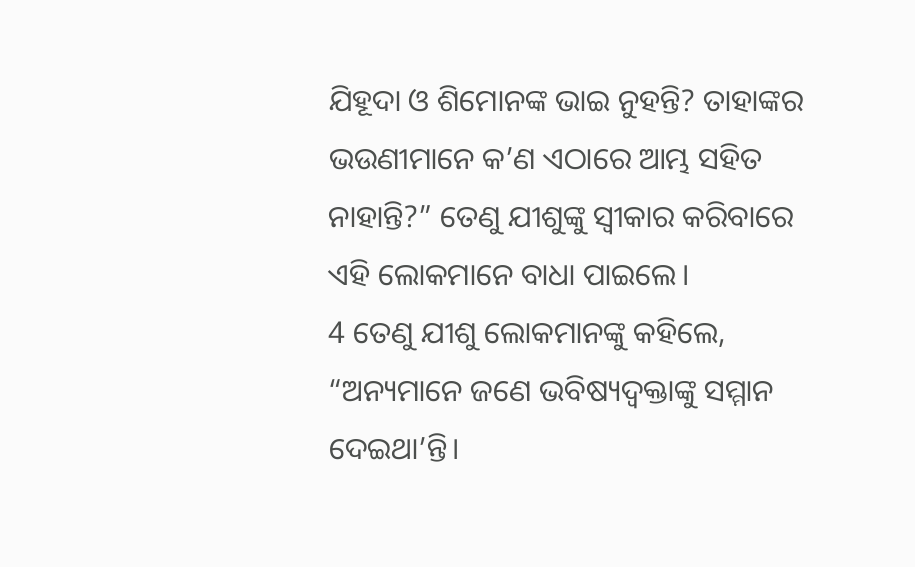ଯିହୂଦା ଓ ଶିମୋନଙ୍କ ଭାଇ ନୁହନ୍ତି? ତାହାଙ୍କର ଭଉଣୀମାନେ କ’ଣ ଏଠାରେ ଆମ୍ଭ ସହିତ ନାହାନ୍ତି?” ତେଣୁ ଯୀଶୁଙ୍କୁ ସ୍ୱୀକାର କରିବାରେ ଏହି ଲୋକମାନେ ବାଧା ପାଇଲେ।
4 ତେଣୁ ଯୀଶୁ ଲୋକମାନଙ୍କୁ କହିଲେ, “ଅନ୍ୟମାନେ ଜଣେ ଭବିଷ୍ୟଦ୍ବକ୍ତାଙ୍କୁ ସମ୍ମାନ ଦେଇଥା’ନ୍ତି।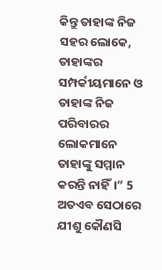କିନ୍ତୁ ତାହାଙ୍କ ନିଜ ସହର ଲୋକେ, ତାହାଙ୍କର ସମ୍ପର୍କୀୟମାନେ ଓ ତାହାଙ୍କ ନିଜ ପରିବାରର ଲୋକମାନେ ତାହାଙ୍କୁ ସମ୍ମାନ କରନ୍ତି ନାହିଁ।” 5 ଅତଏବ ସେଠାରେ ଯୀଶୁ କୌଣସି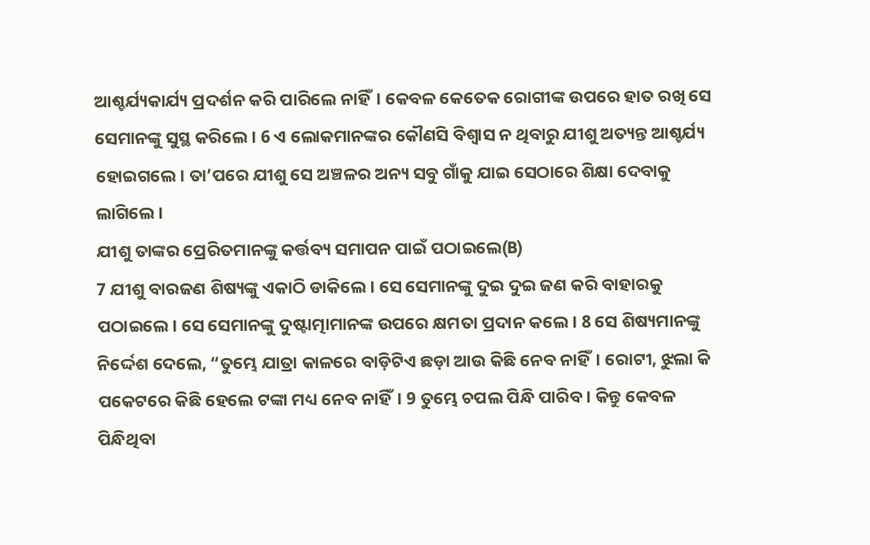ଆଶ୍ଚର୍ଯ୍ୟକାର୍ଯ୍ୟ ପ୍ରଦର୍ଶନ କରି ପାରିଲେ ନାହିଁ। କେବଳ କେତେକ ରୋଗୀଙ୍କ ଉପରେ ହାତ ରଖି ସେ ସେମାନଙ୍କୁ ସୁସ୍ଥ କରିଲେ। 6 ଏ ଲୋକମାନଙ୍କର କୌଣସି ବିଶ୍ୱାସ ନ ଥିବାରୁ ଯୀଶୁ ଅତ୍ୟନ୍ତ ଆଶ୍ଚର୍ଯ୍ୟ ହୋଇଗଲେ। ତା’ପରେ ଯୀଶୁ ସେ ଅଞ୍ଚଳର ଅନ୍ୟ ସବୁ ଗାଁକୁ ଯାଇ ସେଠାରେ ଶିକ୍ଷା ଦେବାକୁ ଲାଗିଲେ।
ଯୀଶୁ ତାଙ୍କର ପ୍ରେରିତମାନଙ୍କୁ କର୍ତ୍ତବ୍ୟ ସମାପନ ପାଇଁ ପଠାଇଲେ(B)
7 ଯୀଶୁ ବାରଜଣ ଶିଷ୍ୟଙ୍କୁ ଏକାଠି ଡାକିଲେ। ସେ ସେମାନଙ୍କୁ ଦୁଇ ଦୁଇ ଜଣ କରି ବାହାରକୁ ପଠାଇଲେ। ସେ ସେମାନଙ୍କୁ ଦୁଷ୍ଟାତ୍ମାମାନଙ୍କ ଉପରେ କ୍ଷମତା ପ୍ରଦାନ କଲେ। 8 ସେ ଶିଷ୍ୟମାନଙ୍କୁ ନିର୍ଦ୍ଦେଶ ଦେଲେ, “ତୁମ୍ଭେ ଯାତ୍ରା କାଳରେ ବାଡ଼ିଟିଏ ଛଡ଼ା ଆଉ କିଛି ନେବ ନାହିଁ। ରୋଟୀ, ଝୁଲା କି ପକେଟରେ କିଛି ହେଲେ ଟଙ୍କା ମଧ୍ୟ ନେବ ନାହିଁ। 9 ତୁମ୍ଭେ ଚପଲ ପିନ୍ଧି ପାରିବ। କିନ୍ତୁ କେବଳ ପିନ୍ଧିଥିବା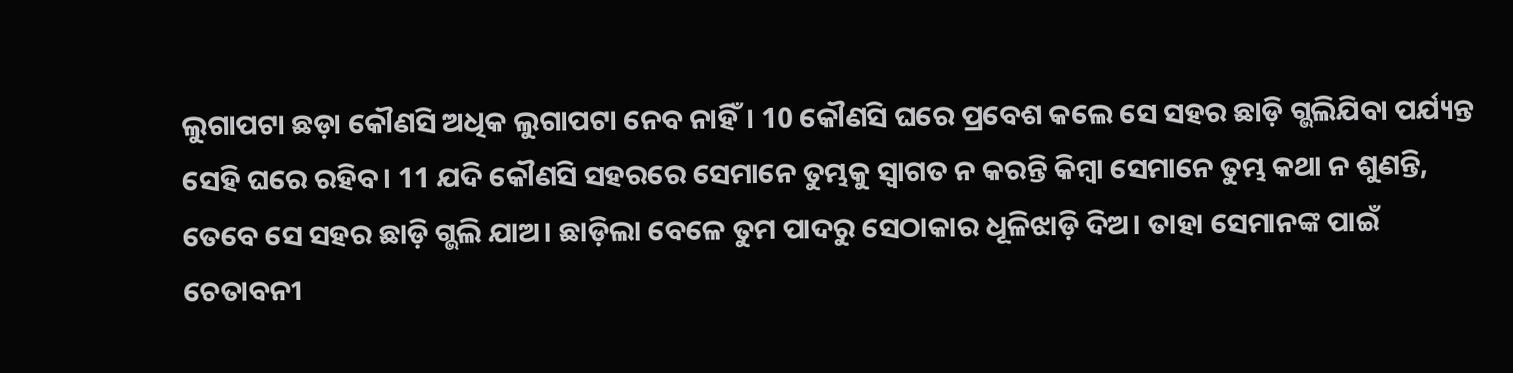ଲୁଗାପଟା ଛଡ଼ା କୌଣସି ଅଧିକ ଲୁଗାପଟା ନେବ ନାହିଁ। 10 କୌଣସି ଘରେ ପ୍ରବେଶ କଲେ ସେ ସହର ଛାଡ଼ି ଗ୍ଭଲିଯିବା ପର୍ଯ୍ୟନ୍ତ ସେହି ଘରେ ରହିବ। 11 ଯଦି କୌଣସି ସହରରେ ସେମାନେ ତୁମ୍ଭକୁ ସ୍ୱାଗତ ନ କରନ୍ତି କିମ୍ବା ସେମାନେ ତୁମ୍ଭ କଥା ନ ଶୁଣନ୍ତି, ତେବେ ସେ ସହର ଛାଡ଼ି ଗ୍ଭଲି ଯାଅ। ଛାଡ଼ିଲା ବେଳେ ତୁମ ପାଦରୁ ସେଠାକାର ଧୂଳିଝାଡ଼ି ଦିଅ। ତାହା ସେମାନଙ୍କ ପାଇଁ ଚେତାବନୀ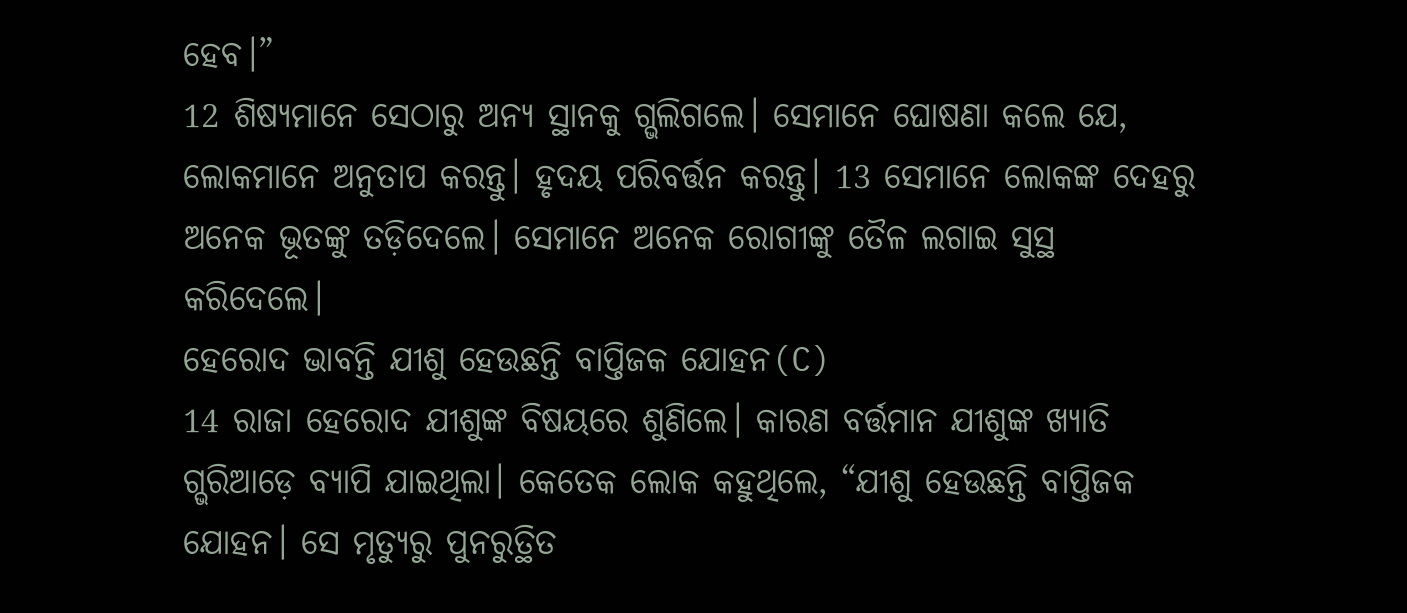ହେବ।”
12 ଶିଷ୍ୟମାନେ ସେଠାରୁ ଅନ୍ୟ ସ୍ଥାନକୁ ଗ୍ଭଲିଗଲେ। ସେମାନେ ଘୋଷଣା କଲେ ଯେ, ଲୋକମାନେ ଅନୁତାପ କରନ୍ତୁ। ହୃଦୟ ପରିବର୍ତ୍ତନ କରନ୍ତୁ। 13 ସେମାନେ ଲୋକଙ୍କ ଦେହରୁ ଅନେକ ଭୂତଙ୍କୁ ତଡ଼ିଦେଲେ। ସେମାନେ ଅନେକ ରୋଗୀଙ୍କୁ ତୈଳ ଲଗାଇ ସୁସ୍ଥ କରିଦେଲେ।
ହେରୋଦ ଭାବନ୍ତି ଯୀଶୁ ହେଉଛନ୍ତି ବାପ୍ତିଜକ ଯୋହନ(C)
14 ରାଜା ହେରୋଦ ଯୀଶୁଙ୍କ ବିଷୟରେ ଶୁଣିଲେ। କାରଣ ବର୍ତ୍ତମାନ ଯୀଶୁଙ୍କ ଖ୍ୟାତି ଗ୍ଭରିଆଡ଼େ ବ୍ୟାପି ଯାଇଥିଲା। କେତେକ ଲୋକ କହୁଥିଲେ, “ଯୀଶୁ ହେଉଛନ୍ତି ବାପ୍ତିଜକ ଯୋହନ। ସେ ମୃତ୍ୟୁରୁ ପୁନରୁତ୍ଥିତ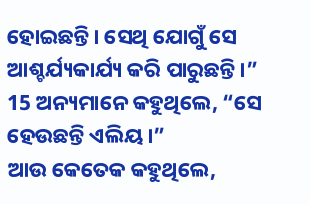ହୋଇଛନ୍ତି। ସେଥି ଯୋଗୁଁ ସେ ଆଶ୍ଚର୍ଯ୍ୟକାର୍ଯ୍ୟ କରି ପାରୁଛନ୍ତି।”
15 ଅନ୍ୟମାନେ କହୁଥିଲେ, “ସେ ହେଉଛନ୍ତି ଏଲିୟ।”
ଆଉ କେତେକ କହୁଥିଲେ,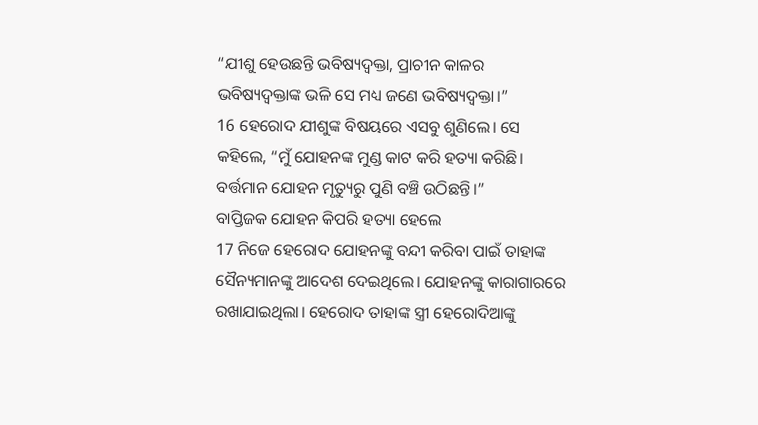“ଯୀଶୁ ହେଉଛନ୍ତି ଭବିଷ୍ୟଦ୍ବକ୍ତା, ପ୍ରାଚୀନ କାଳର ଭବିଷ୍ୟଦ୍ବକ୍ତାଙ୍କ ଭଳି ସେ ମଧ୍ୟ ଜଣେ ଭବିଷ୍ୟଦ୍ବକ୍ତା।”
16 ହେରୋଦ ଯୀଶୁଙ୍କ ବିଷୟରେ ଏସବୁ ଶୁଣିଲେ। ସେ କହିଲେ, “ମୁଁ ଯୋହନଙ୍କ ମୁଣ୍ଡ କାଟ କରି ହତ୍ୟା କରିଛି। ବର୍ତ୍ତମାନ ଯୋହନ ମୃତ୍ୟୁରୁ ପୁଣି ବଞ୍ଚି ଉଠିଛନ୍ତି।”
ବାପ୍ତିଜକ ଯୋହନ କିପରି ହତ୍ୟା ହେଲେ
17 ନିଜେ ହେରୋଦ ଯୋହନଙ୍କୁ ବନ୍ଦୀ କରିବା ପାଇଁ ତାହାଙ୍କ ସୈନ୍ୟମାନଙ୍କୁ ଆଦେଶ ଦେଇଥିଲେ। ଯୋହନଙ୍କୁ କାରାଗାରରେ ରଖାଯାଇଥିଲା। ହେରୋଦ ତାହାଙ୍କ ସ୍ତ୍ରୀ ହେରୋଦିଆଙ୍କୁ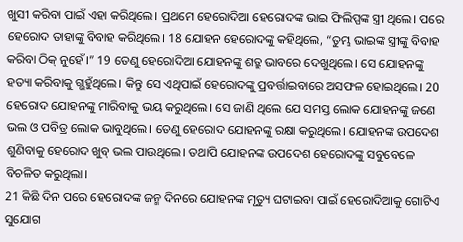ଖୁସୀ କରିବା ପାଇଁ ଏହା କରିଥିଲେ। ପ୍ରଥମେ ହେରୋଦିଆ ହେରୋଦଙ୍କ ଭାଇ ଫିଲିପ୍ପଙ୍କ ସ୍ତ୍ରୀ ଥିଲେ। ପରେ ହେରୋଦ ତାହାଙ୍କୁ ବିବାହ କରିଥିଲେ। 18 ଯୋହନ ହେରୋଦଙ୍କୁ କହିଥିଲେ, “ତୁମ୍ଭ ଭାଇଙ୍କ ସ୍ତ୍ରୀଙ୍କୁ ବିବାହ କରିବା ଠିକ୍ ନୁହେଁ।” 19 ତେଣୁ ହେରୋଦିଆ ଯୋହନଙ୍କୁ ଶତ୍ରୁ ଭାବରେ ଦେଖୁଥିଲେ। ସେ ଯୋହନଙ୍କୁ ହତ୍ୟା କରିବାକୁ ଗ୍ଭହୁଁଥିଲେ। କିନ୍ତୁ ସେ ଏଥିପାଇଁ ହେରୋଦଙ୍କୁ ପ୍ରବର୍ତ୍ତାଇବାରେ ଅସଫଳ ହୋଇଥିଲେ। 20 ହେରୋଦ ଯୋହନଙ୍କୁ ମାରିବାକୁ ଭୟ କରୁଥିଲେ। ସେ ଜାଣି ଥିଲେ ଯେ ସମସ୍ତ ଲୋକ ଯୋହନଙ୍କୁ ଜଣେ ଭଲ ଓ ପବିତ୍ର ଲୋକ ଭାବୁଥିଲେ। ତେଣୁ ହେରୋଦ ଯୋହନଙ୍କୁ ରକ୍ଷା କରୁଥିଲେ। ଯୋହନଙ୍କ ଉପଦେଶ ଶୁଣିବାକୁ ହେରୋଦ ଖୁବ୍ ଭଲ ପାଉଥିଲେ। ତଥାପି ଯୋହନଙ୍କ ଉପଦେଶ ହେରୋଦଙ୍କୁ ସବୁବେଳେ ବିଚଳିତ କରୁଥିଲା।
21 କିଛି ଦିନ ପରେ ହେରୋଦଙ୍କ ଜନ୍ମ ଦିନରେ ଯୋହନଙ୍କ ମୃତ୍ୟୁ ଘଟାଇବା ପାଇଁ ହେରୋଦିଆକୁ ଗୋଟିଏ ସୁଯୋଗ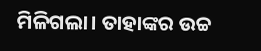ମିଳିଗଲା। ତାହାଙ୍କର ଉଚ୍ଚ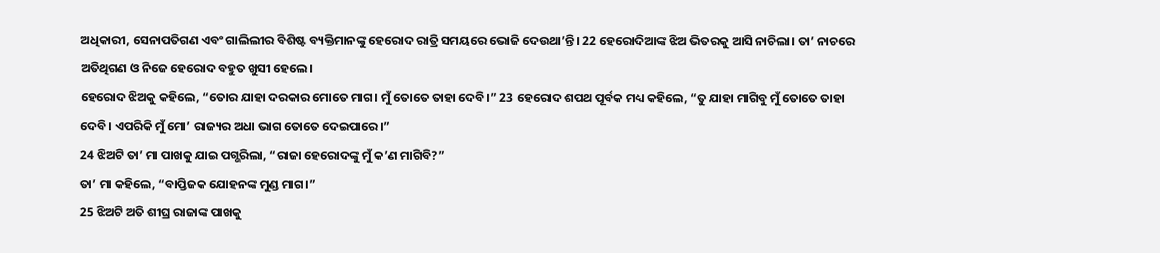ଅଧିକାରୀ, ସେନାପତିଗଣ ଏବଂ ଗାଲିଲୀର ବିଶିଷ୍ଟ ବ୍ୟକ୍ତିମାନଙ୍କୁ ହେରୋଦ ରାତ୍ରି ସମୟରେ ଭୋଜି ଦେଉଥା’ନ୍ତି। 22 ହେରୋଦିଆଙ୍କ ଝିଅ ଭିତରକୁ ଆସି ନାଚିଲା। ତା’ ନାଚରେ ଅତିଥିଗଣ ଓ ନିଜେ ହେରୋଦ ବହୁତ ଖୁସୀ ହେଲେ।
ହେରୋଦ ଝିଅକୁ କହିଲେ, “ତୋର ଯାହା ଦରକାର ମୋତେ ମାଗ। ମୁଁ ତୋତେ ତାହା ଦେବି।” 23 ହେରୋଦ ଶପଥ ପୂର୍ବକ ମଧ୍ୟ କହିଲେ, “ତୁ ଯାହା ମାଗିବୁ ମୁଁ ତୋତେ ତାହା ଦେବି। ଏପରିକି ମୁଁ ମୋ’ ରାଜ୍ୟର ଅଧା ଭାଗ ତୋତେ ଦେଇପାରେ।”
24 ଝିଅଟି ତା’ ମା ପାଖକୁ ଯାଇ ପଗ୍ଭରିଲା, “ରାଜା ହେରୋଦଙ୍କୁ ମୁଁ କ’ଣ ମାଗିବି?”
ତା’ ମା କହିଲେ, “ବାପ୍ତିଜକ ଯୋହନଙ୍କ ମୁଣ୍ଡ ମାଗ।”
25 ଝିଅଟି ଅତି ଶୀଘ୍ର ରାଜାଙ୍କ ପାଖକୁ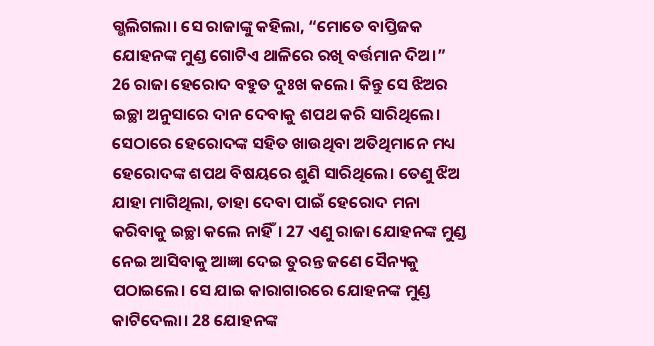ଗ୍ଭଲିଗଲା। ସେ ରାଜାଙ୍କୁ କହିଲା, “ମୋତେ ବାପ୍ତିଜକ ଯୋହନଙ୍କ ମୁଣ୍ଡ ଗୋଟିଏ ଥାଳିରେ ରଖି ବର୍ତ୍ତମାନ ଦିଅ।”
26 ରାଜା ହେରୋଦ ବହୁତ ଦୁଃଖ କଲେ। କିନ୍ତୁ ସେ ଝିଅର ଇଚ୍ଛା ଅନୁସାରେ ଦାନ ଦେବାକୁ ଶପଥ କରି ସାରିଥିଲେ। ସେଠାରେ ହେରୋଦଙ୍କ ସହିତ ଖାଉଥିବା ଅତିଥିମାନେ ମଧ୍ୟ ହେରୋଦଙ୍କ ଶପଥ ବିଷୟରେ ଶୁଣି ସାରିଥିଲେ। ତେଣୁ ଝିଅ ଯାହା ମାଗିଥିଲା, ତାହା ଦେବା ପାଇଁ ହେରୋଦ ମନା କରିବାକୁ ଇଚ୍ଛା କଲେ ନାହିଁ। 27 ଏଣୁ ରାଜା ଯୋହନଙ୍କ ମୁଣ୍ଡ ନେଇ ଆସିବାକୁ ଆଜ୍ଞା ଦେଇ ତୁରନ୍ତ ଜଣେ ସୈନ୍ୟକୁ ପଠାଇଲେ। ସେ ଯାଇ କାରାଗାରରେ ଯୋହନଙ୍କ ମୁଣ୍ଡ କାଟିଦେଲା। 28 ଯୋହନଙ୍କ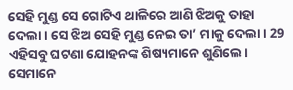ସେହି ମୁଣ୍ଡ ସେ ଗୋଟିଏ ଥାଳିରେ ଆଣି ଝିଅକୁ ତାହା ଦେଲା। ସେ ଝିଅ ସେହି ମୁଣ୍ଡ ନେଇ ତା’ ମାକୁ ଦେଲା। 29 ଏହିସବୁ ଘଟଣା ଯୋହନଙ୍କ ଶିଷ୍ୟମାନେ ଶୁଣିଲେ। ସେମାନେ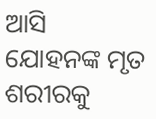ଆସି ଯୋହନଙ୍କ ମୃତ ଶରୀରକୁ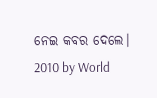ନେଇ କବର ଦେଲେ।
2010 by World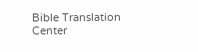Bible Translation Center